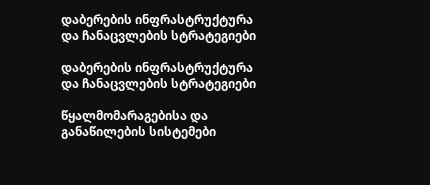დაბერების ინფრასტრუქტურა და ჩანაცვლების სტრატეგიები

დაბერების ინფრასტრუქტურა და ჩანაცვლების სტრატეგიები

წყალმომარაგებისა და განაწილების სისტემები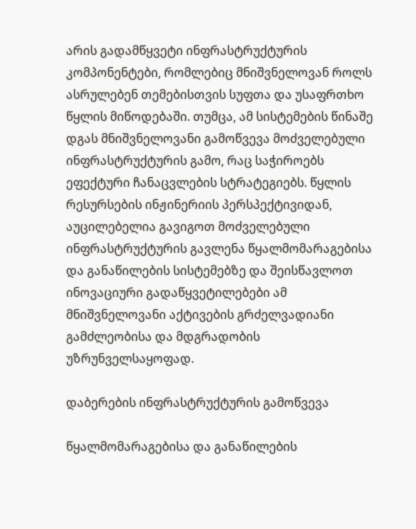არის გადამწყვეტი ინფრასტრუქტურის კომპონენტები, რომლებიც მნიშვნელოვან როლს ასრულებენ თემებისთვის სუფთა და უსაფრთხო წყლის მიწოდებაში. თუმცა, ამ სისტემების წინაშე დგას მნიშვნელოვანი გამოწვევა მოძველებული ინფრასტრუქტურის გამო, რაც საჭიროებს ეფექტური ჩანაცვლების სტრატეგიებს. წყლის რესურსების ინჟინერიის პერსპექტივიდან, აუცილებელია გავიგოთ მოძველებული ინფრასტრუქტურის გავლენა წყალმომარაგებისა და განაწილების სისტემებზე და შეისწავლოთ ინოვაციური გადაწყვეტილებები ამ მნიშვნელოვანი აქტივების გრძელვადიანი გამძლეობისა და მდგრადობის უზრუნველსაყოფად.

დაბერების ინფრასტრუქტურის გამოწვევა

წყალმომარაგებისა და განაწილების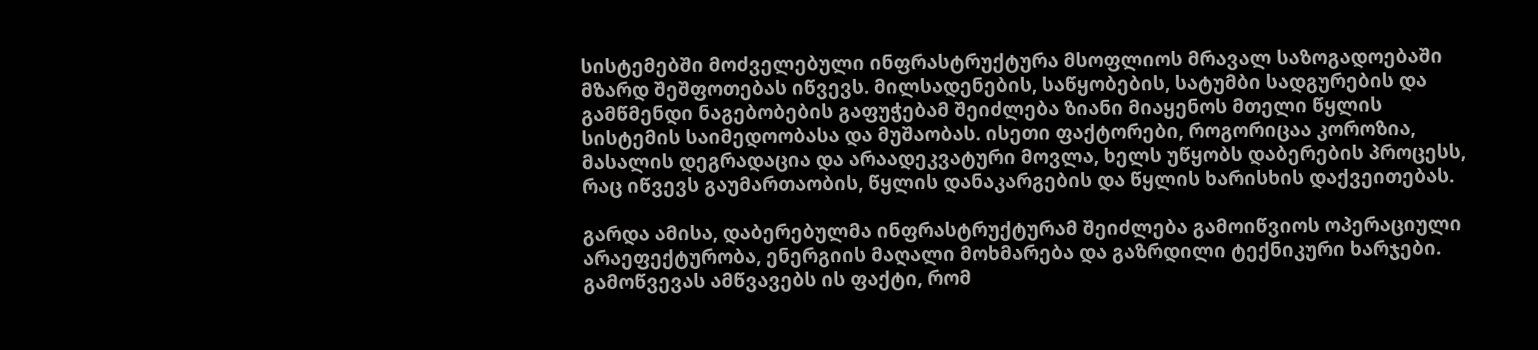სისტემებში მოძველებული ინფრასტრუქტურა მსოფლიოს მრავალ საზოგადოებაში მზარდ შეშფოთებას იწვევს. მილსადენების, საწყობების, სატუმბი სადგურების და გამწმენდი ნაგებობების გაფუჭებამ შეიძლება ზიანი მიაყენოს მთელი წყლის სისტემის საიმედოობასა და მუშაობას. ისეთი ფაქტორები, როგორიცაა კოროზია, მასალის დეგრადაცია და არაადეკვატური მოვლა, ხელს უწყობს დაბერების პროცესს, რაც იწვევს გაუმართაობის, წყლის დანაკარგების და წყლის ხარისხის დაქვეითებას.

გარდა ამისა, დაბერებულმა ინფრასტრუქტურამ შეიძლება გამოიწვიოს ოპერაციული არაეფექტურობა, ენერგიის მაღალი მოხმარება და გაზრდილი ტექნიკური ხარჯები. გამოწვევას ამწვავებს ის ფაქტი, რომ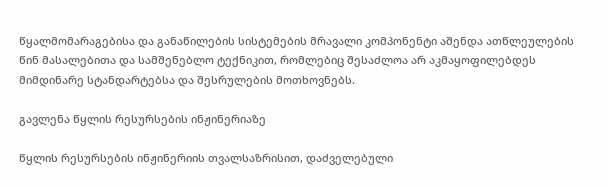წყალმომარაგებისა და განაწილების სისტემების მრავალი კომპონენტი აშენდა ათწლეულების წინ მასალებითა და სამშენებლო ტექნიკით, რომლებიც შესაძლოა არ აკმაყოფილებდეს მიმდინარე სტანდარტებსა და შესრულების მოთხოვნებს.

გავლენა წყლის რესურსების ინჟინერიაზე

წყლის რესურსების ინჟინერიის თვალსაზრისით, დაძველებული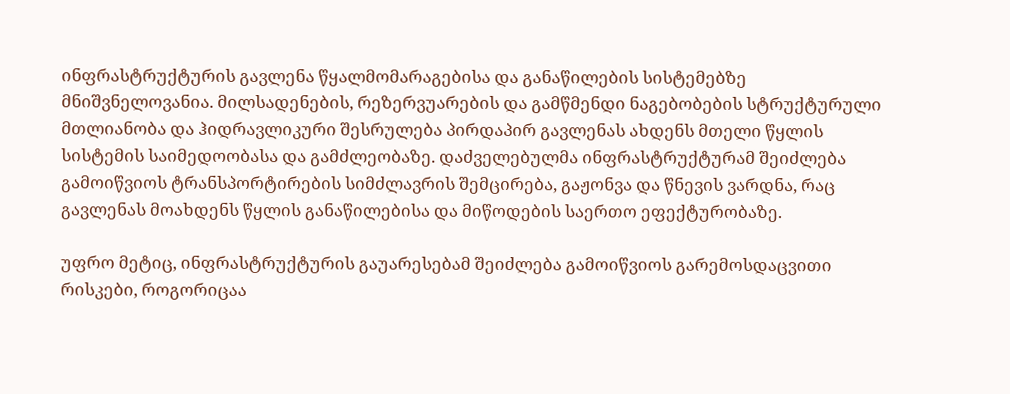ინფრასტრუქტურის გავლენა წყალმომარაგებისა და განაწილების სისტემებზე მნიშვნელოვანია. მილსადენების, რეზერვუარების და გამწმენდი ნაგებობების სტრუქტურული მთლიანობა და ჰიდრავლიკური შესრულება პირდაპირ გავლენას ახდენს მთელი წყლის სისტემის საიმედოობასა და გამძლეობაზე. დაძველებულმა ინფრასტრუქტურამ შეიძლება გამოიწვიოს ტრანსპორტირების სიმძლავრის შემცირება, გაჟონვა და წნევის ვარდნა, რაც გავლენას მოახდენს წყლის განაწილებისა და მიწოდების საერთო ეფექტურობაზე.

უფრო მეტიც, ინფრასტრუქტურის გაუარესებამ შეიძლება გამოიწვიოს გარემოსდაცვითი რისკები, როგორიცაა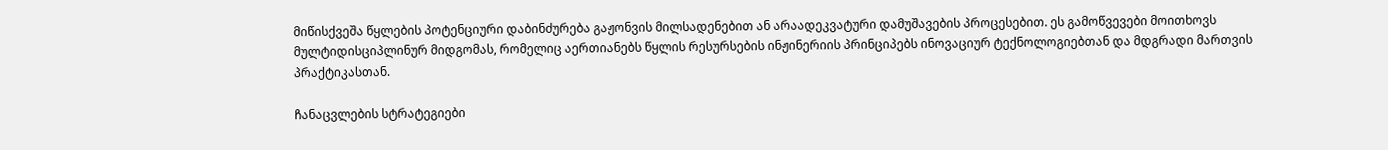მიწისქვეშა წყლების პოტენციური დაბინძურება გაჟონვის მილსადენებით ან არაადეკვატური დამუშავების პროცესებით. ეს გამოწვევები მოითხოვს მულტიდისციპლინურ მიდგომას, რომელიც აერთიანებს წყლის რესურსების ინჟინერიის პრინციპებს ინოვაციურ ტექნოლოგიებთან და მდგრადი მართვის პრაქტიკასთან.

ჩანაცვლების სტრატეგიები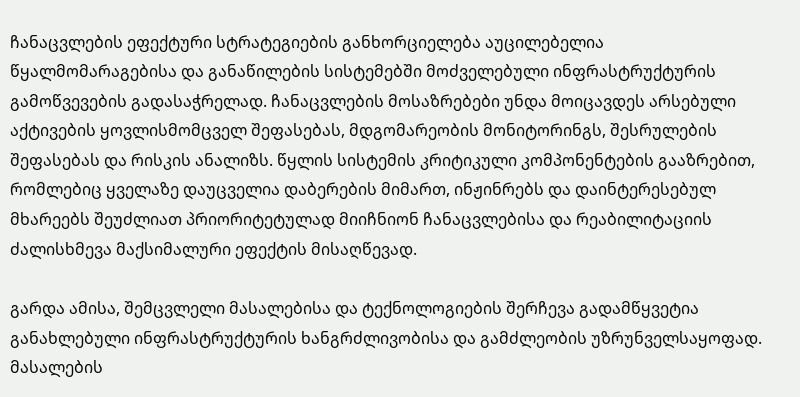ჩანაცვლების ეფექტური სტრატეგიების განხორციელება აუცილებელია წყალმომარაგებისა და განაწილების სისტემებში მოძველებული ინფრასტრუქტურის გამოწვევების გადასაჭრელად. ჩანაცვლების მოსაზრებები უნდა მოიცავდეს არსებული აქტივების ყოვლისმომცველ შეფასებას, მდგომარეობის მონიტორინგს, შესრულების შეფასებას და რისკის ანალიზს. წყლის სისტემის კრიტიკული კომპონენტების გააზრებით, რომლებიც ყველაზე დაუცველია დაბერების მიმართ, ინჟინრებს და დაინტერესებულ მხარეებს შეუძლიათ პრიორიტეტულად მიიჩნიონ ჩანაცვლებისა და რეაბილიტაციის ძალისხმევა მაქსიმალური ეფექტის მისაღწევად.

გარდა ამისა, შემცვლელი მასალებისა და ტექნოლოგიების შერჩევა გადამწყვეტია განახლებული ინფრასტრუქტურის ხანგრძლივობისა და გამძლეობის უზრუნველსაყოფად. მასალების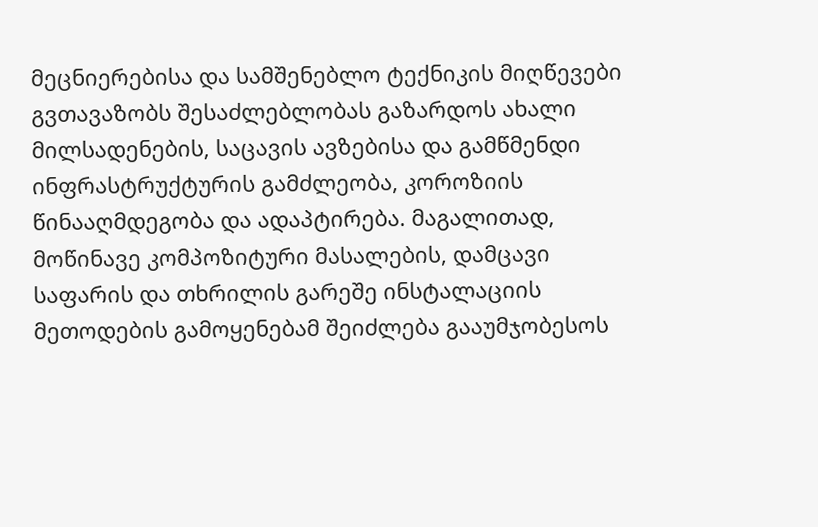მეცნიერებისა და სამშენებლო ტექნიკის მიღწევები გვთავაზობს შესაძლებლობას გაზარდოს ახალი მილსადენების, საცავის ავზებისა და გამწმენდი ინფრასტრუქტურის გამძლეობა, კოროზიის წინააღმდეგობა და ადაპტირება. მაგალითად, მოწინავე კომპოზიტური მასალების, დამცავი საფარის და თხრილის გარეშე ინსტალაციის მეთოდების გამოყენებამ შეიძლება გააუმჯობესოს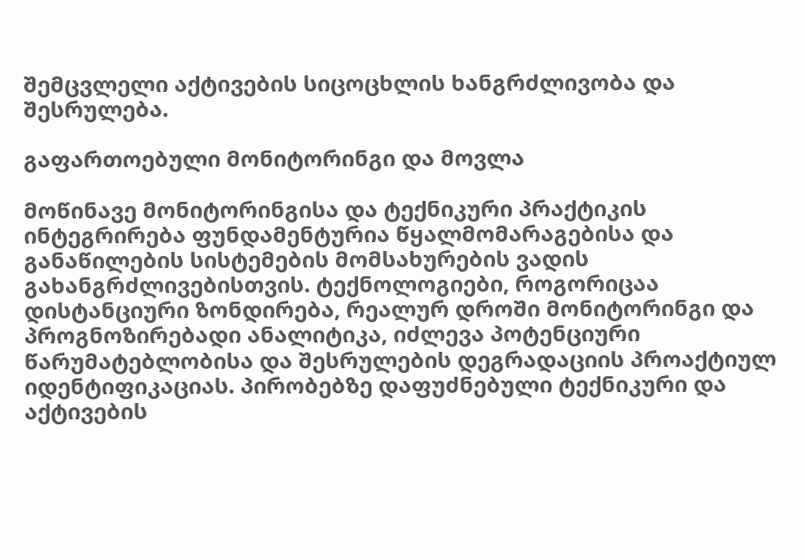შემცვლელი აქტივების სიცოცხლის ხანგრძლივობა და შესრულება.

გაფართოებული მონიტორინგი და მოვლა

მოწინავე მონიტორინგისა და ტექნიკური პრაქტიკის ინტეგრირება ფუნდამენტურია წყალმომარაგებისა და განაწილების სისტემების მომსახურების ვადის გახანგრძლივებისთვის. ტექნოლოგიები, როგორიცაა დისტანციური ზონდირება, რეალურ დროში მონიტორინგი და პროგნოზირებადი ანალიტიკა, იძლევა პოტენციური წარუმატებლობისა და შესრულების დეგრადაციის პროაქტიულ იდენტიფიკაციას. პირობებზე დაფუძნებული ტექნიკური და აქტივების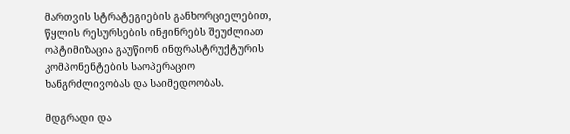მართვის სტრატეგიების განხორციელებით, წყლის რესურსების ინჟინრებს შეუძლიათ ოპტიმიზაცია გაუწიონ ინფრასტრუქტურის კომპონენტების საოპერაციო ხანგრძლივობას და საიმედოობას.

მდგრადი და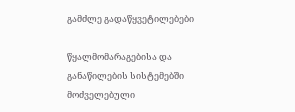გამძლე გადაწყვეტილებები

წყალმომარაგებისა და განაწილების სისტემებში მოძველებული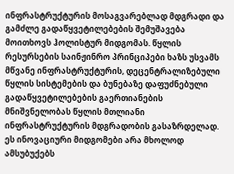ინფრასტრუქტურის მოსაგვარებლად მდგრადი და გამძლე გადაწყვეტილებების შემუშავება მოითხოვს ჰოლისტურ მიდგომას. წყლის რესურსების საინჟინრო პრინციპები ხაზს უსვამს მწვანე ინფრასტრუქტურის, დეცენტრალიზებული წყლის სისტემების და ბუნებაზე დაფუძნებული გადაწყვეტილებების გაერთიანების მნიშვნელობას წყლის მთლიანი ინფრასტრუქტურის მდგრადობის გასაზრდელად. ეს ინოვაციური მიდგომები არა მხოლოდ ამსუბუქებს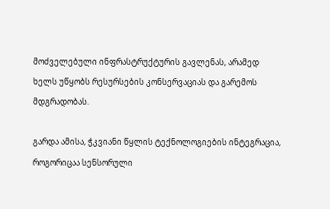მოძველებული ინფრასტრუქტურის გავლენას, არამედ ხელს უწყობს რესურსების კონსერვაციას და გარემოს მდგრადობას.

გარდა ამისა, ჭკვიანი წყლის ტექნოლოგიების ინტეგრაცია, როგორიცაა სენსორული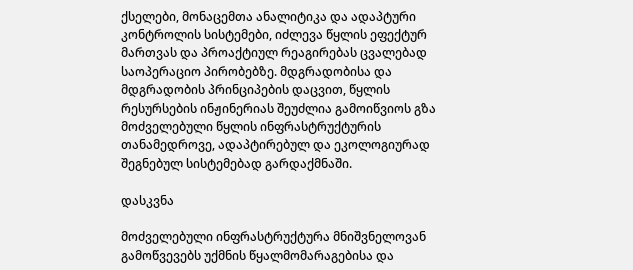ქსელები, მონაცემთა ანალიტიკა და ადაპტური კონტროლის სისტემები, იძლევა წყლის ეფექტურ მართვას და პროაქტიულ რეაგირებას ცვალებად საოპერაციო პირობებზე. მდგრადობისა და მდგრადობის პრინციპების დაცვით, წყლის რესურსების ინჟინერიას შეუძლია გამოიწვიოს გზა მოძველებული წყლის ინფრასტრუქტურის თანამედროვე, ადაპტირებულ და ეკოლოგიურად შეგნებულ სისტემებად გარდაქმნაში.

დასკვნა

მოძველებული ინფრასტრუქტურა მნიშვნელოვან გამოწვევებს უქმნის წყალმომარაგებისა და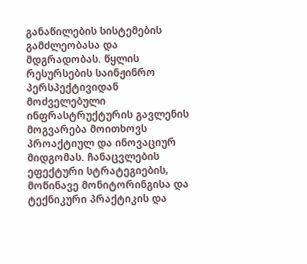განაწილების სისტემების გამძლეობასა და მდგრადობას. წყლის რესურსების საინჟინრო პერსპექტივიდან მოძველებული ინფრასტრუქტურის გავლენის მოგვარება მოითხოვს პროაქტიულ და ინოვაციურ მიდგომას. ჩანაცვლების ეფექტური სტრატეგიების, მოწინავე მონიტორინგისა და ტექნიკური პრაქტიკის და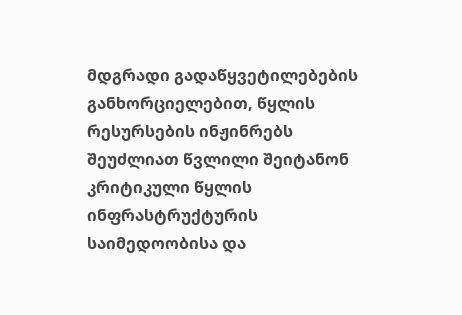მდგრადი გადაწყვეტილებების განხორციელებით, წყლის რესურსების ინჟინრებს შეუძლიათ წვლილი შეიტანონ კრიტიკული წყლის ინფრასტრუქტურის საიმედოობისა და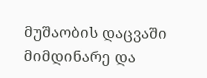მუშაობის დაცვაში მიმდინარე და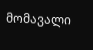მომავალი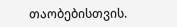თაობებისთვის.